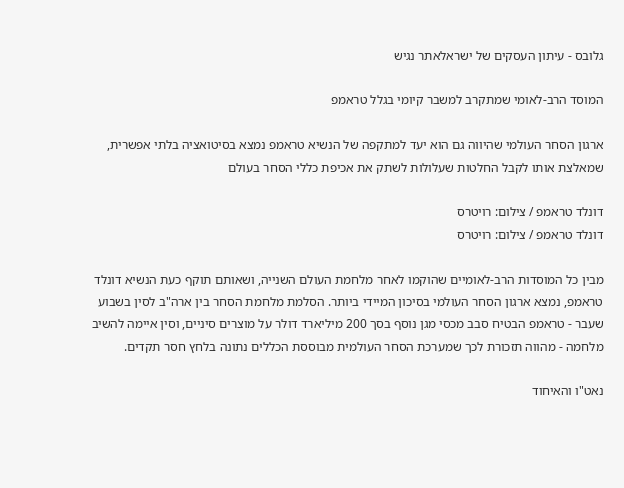גלובס - עיתון העסקים של ישראלאתר נגיש

המוסד הרב-לאומי שמתקרב למשבר קיומי בגלל טראמפ

ארגון הסחר העולמי שהיווה גם הוא יעד למתקפה של הנשיא טראמפ נמצא בסיטואציה בלתי אפשרית, שמאלצת אותו לקבל החלטות שעלולות לשתק את אכיפת כללי הסחר בעולם

דונלד טראמפ / צילום: רויטרס
דונלד טראמפ / צילום: רויטרס

מבין כל המוסדות הרב-לאומיים שהוקמו לאחר מלחמת העולם השנייה, ושאותם תוקף כעת הנשיא דונלד טראמפ, נמצא ארגון הסחר העולמי בסיכון המיידי ביותר. הסלמת מלחמת הסחר בין ארה"ב לסין בשבוע שעבר - טראמפ הבטיח סבב מכסי מגן נוסף בסך 200 מיליארד דולר על מוצרים סיניים, וסין איימה להשיב מלחמה - מהווה תזכורת לכך שמערכת הסחר העולמית מבוססת הכללים נתונה בלחץ חסר תקדים.

נאט"ו והאיחוד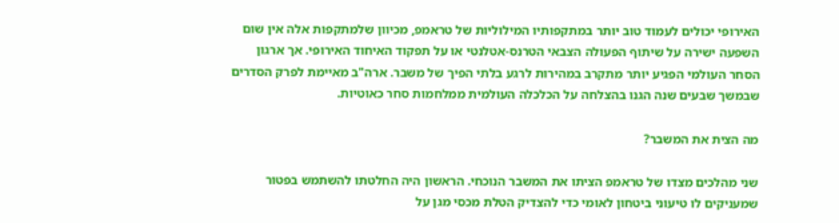האירופי יכולים לעמוד טוב יותר במתקפותיו המילוליות של טראמפ, מכיוון שלמתקפות אלה אין שום השפעה ישירה על שיתוף הפעולה הצבאי הטרנס-אטלנטי או על תפקוד האיחוד האירופי. אך ארגון הסחר העולמי הפגיע יותר מתקרב במהירות לרגע בלתי הפיך של משבר. ארה"ב מאיימת לפרק הסדרים שבמשך שבעים שנה הגנו בהצלחה על הכלכלה העולמית ממלחמות סחר כאוטיות.

מה הצית את המשבר?

שני מהלכים מצדו של טראמפ הציתו את המשבר הנוכחי. הראשון היה החלטתו להשתמש בפטור שמעניקים לו טיעוני ביטחון לאומי כדי להצדיק הטלת מכסי מגן על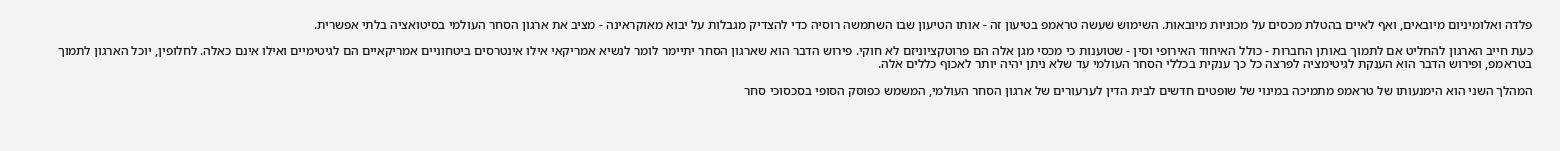פלדה ואלומיניום מיובאים, ואף לאיים בהטלת מכסים על מכוניות מיובאות. השימוש שעשה טראמפ בטיעון זה - אותו הטיעון שבו השתמשה רוסיה כדי להצדיק מגבלות על יבוא מאוקראינה - מציב את ארגון הסחר העולמי בסיטואציה בלתי אפשרית.

כעת חייב הארגון להחליט אם לתמוך באותן החברות - כולל האיחוד האירופי וסין - שטוענות כי מכסי מגן אלה הם פרוטקציוניזם לא חוקי. פירוש הדבר הוא שארגון הסחר יתיימר לומר לנשיא אמריקאי אילו אינטרסים ביטחוניים אמריקאיים הם לגיטימיים ואילו אינם כאלה. לחלופין, יוכל הארגון לתמוך בטראמפ, ופירוש הדבר הוא הענקת לגיטימציה לפרצה כל כך ענקית בכללי הסחר העולמי עד שלא ניתן יהיה יותר לאכוף כללים אלה.

המהלך השני הוא הימנעותו של טראמפ מתמיכה במינוי של שופטים חדשים לבית הדין לערעורים של ארגון הסחר העולמי, המשמש כפוסק הסופי בסכסוכי סחר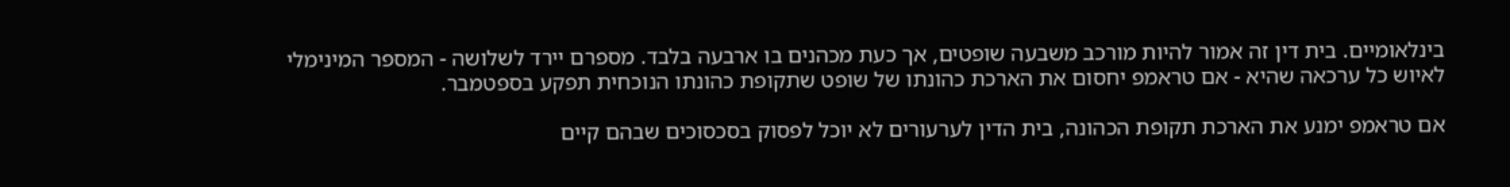בינלאומיים. בית דין זה אמור להיות מורכב משבעה שופטים, אך כעת מכהנים בו ארבעה בלבד. מספרם יירד לשלושה - המספר המינימלי לאיוש כל ערכאה שהיא - אם טראמפ יחסום את הארכת כהונתו של שופט שתקופת כהונתו הנוכחית תפקע בספטמבר.

אם טראמפ ימנע את הארכת תקופת הכהונה, בית הדין לערעורים לא יוכל לפסוק בסכסוכים שבהם קיים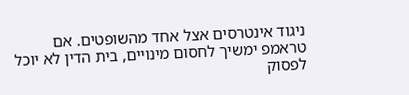ניגוד אינטרסים אצל אחד מהשופטים. אם טראמפ ימשיך לחסום מינויים, בית הדין לא יוכל לפסוק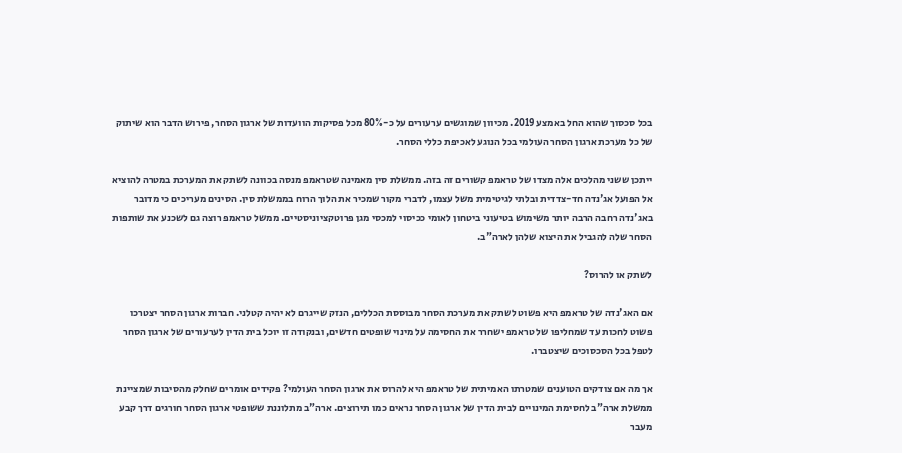בכל סכסוך שהוא החל באמצע 2019. מכיוון שמוגשים ערעורים על כ-80% מכל פסיקות הוועדות של ארגון הסחר, פירוש הדבר הוא שיתוק של כל מערכת ארגון הסחר העולמי בכל הנוגע לאכיפת כללי הסחר.

ייתכן ששני מהלכים אלה מצדו של טראמפ קשורים זה בזה. ממשלת סין מאמינה שטראמפ מנסה בכוונה לשתק את המערכת במטרה להוציא אל הפועל אג'נדה חד-צדדית ובלתי לגיטימית משל עצמו, לדברי מקור שמכיר את הלוך הרוח בממשלת סין. הסינים מעריכים כי מדובר באג'נדה רחבה הרבה יותר משימוש בטיעוני ביטחון לאומי ככיסוי למכסי מגן פרוטקציוניסטיים. ממשל טראמפ רוצה גם לשכנע את שותפות הסחר שלה להגביל את היצוא שלהן לארה"ב.

לשתק או להרוס?

אם האג'נדה של טראמפ היא פשוט לשתק את מערכת הסחר מבוססת הכללים, הנזק שייגרם לא יהיה קטלני. חברות ארגון הסחר יצטרכו פשוט לחכות עד שמחליפו של טראמפ ישחרר את החסימה על מינוי שופטים חדשים, ובנקודה זו יוכל בית הדין לערעורים של ארגון הסחר לטפל בכל הסכסוכים שיצטברו.

אך מה אם צודקים הטוענים שמטרתו האמיתית של טראמפ היא להרוס את ארגון הסחר העולמי? פקידים אומרים שחלק מהסיבות שמציינת ממשלת ארה"ב לחסימת המינויים לבית הדין של ארגון הסחר נראים כמו תירוצים. ארה"ב מתלוננת ששופטי ארגון הסחר חורגים דרך קבע מעבר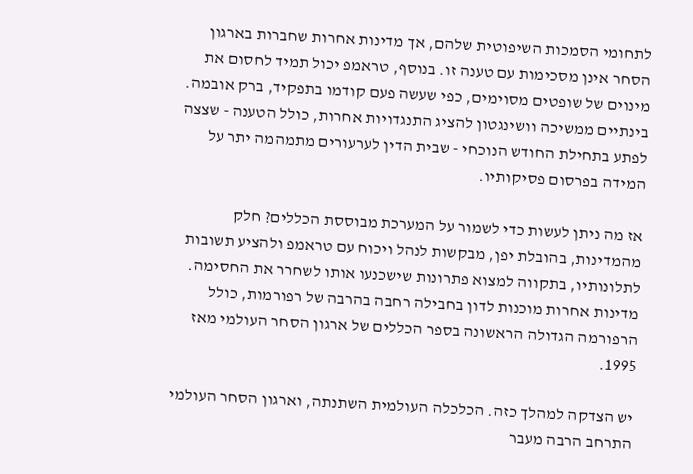לתחומי הסמכות השיפוטית שלהם, אך מדינות אחרות שחברות בארגון הסחר אינן מסכימות עם טענה זו. בנוסף, טראמפ יכול תמיד לחסום את מינוים של שופטים מסוימים, כפי שעשה פעם קודמו בתפקיד, ברק אובמה. בינתיים ממשיכה וושינגטון להציג התנגדויות אחרות, כולל הטענה - שצצה לפתע בתחילת החודש הנוכחי - שבית הדין לערעורים מתמהמה יתר על המידה בפרסום פסיקותיו.

אז מה ניתן לעשות כדי לשמור על המערכת מבוססת הכללים? חלק מהמדינות, בהובלת יפן, מבקשות לנהל ויכוח עם טראמפ ולהציע תשובות לתלונותיו, בתקווה למצוא פתרונות שישכנעו אותו לשחרר את החסימה. מדינות אחרות מוכנות לדון בחבילה רחבה בהרבה של רפורמות, כולל הרפורמה הגדולה הראשונה בספר הכללים של ארגון הסחר העולמי מאז 1995.

יש הצדקה למהלך כזה. הכלכלה העולמית השתנתה, וארגון הסחר העולמי התרחב הרבה מעבר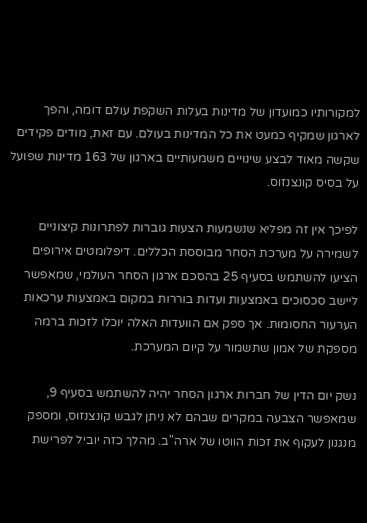למקורותיו כמועדון של מדינות בעלות השקפת עולם דומה, והפך לארגון שמקיף כמעט את כל המדינות בעולם. עם זאת, מודים פקידים שקשה מאוד לבצע שינויים משמעותיים בארגון של 163 מדינות שפועל על בסיס קונצנזוס.

לפיכך אין זה מפליא שנשמעות הצעות גוברות לפתרונות קיצוניים לשמירה על מערכת הסחר מבוססת הכללים. דיפלומטים אירופים הציעו להשתמש בסעיף 25 בהסכם ארגון הסחר העולמי, שמאפשר ליישב סכסוכים באמצעות ועדות בוררות במקום באמצעות ערכאות הערעור החסומות. אך ספק אם הוועדות האלה יוכלו לזכות ברמה מספקת של אמון שתשמור על קיום המערכת.

נשק יום הדין של חברות ארגון הסחר יהיה להשתמש בסעיף 9, שמאפשר הצבעה במקרים שבהם לא ניתן לגבש קונצנזוס, ומספק מנגנון לעקוף את זכות הווטו של ארה"ב. מהלך כזה יוביל לפרישת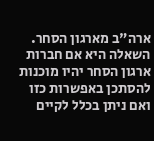ארה"ב מארגון הסחר. השאלה היא אם חברות ארגון הסחר יהיו מוכנות להסתכן באפשרות כזו ואם ניתן בכלל לקיים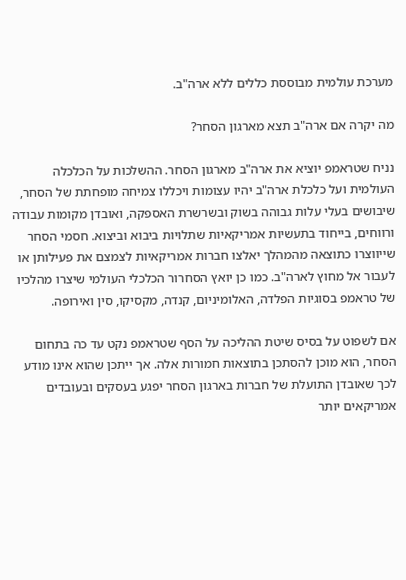מערכת עולמית מבוססת כללים ללא ארה"ב.

מה יקרה אם ארה"ב תצא מארגון הסחר?

נניח שטראמפ יוציא את ארה"ב מארגון הסחר. ההשלכות על הכלכלה העולמית ועל כלכלת ארה"ב יהיו עצומות ויכללו צמיחה מופחתת של הסחר, שיבושים בעלי עלות גבוהה בשוק ובשרשרת האספקה, ואובדן מקומות עבודה ורווחים, בייחוד בתעשיות אמריקאיות שתלויות ביבוא וביצוא. חסמי הסחר שייווצרו כתוצאה מהמהלך יאלצו חברות אמריקאיות לצמצם את פעילותן או לעבור אל מחוץ לארה"ב. כמו כן יואץ הסחרור הכלכלי העולמי שיצרו מהלכיו של טראמפ בסוגיות הפלדה, האלומיניום, קנדה, מקסיקו, סין ואירופה.

אם לשפוט על בסיס שיטת ההליכה על הסף שטראמפ נקט עד כה בתחום הסחר, הוא מוכן להסתכן בתוצאות חמורות אלה. אך ייתכן שהוא אינו מודע לכך שאובדן התועלת של חברות בארגון הסחר יפגע בעסקים ובעובדים אמריקאים יותר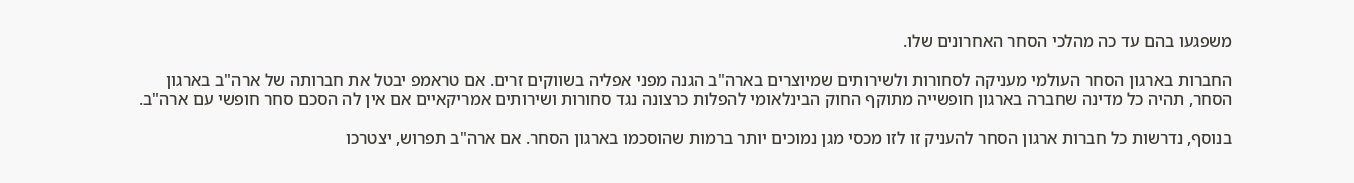משפגעו בהם עד כה מהלכי הסחר האחרונים שלו.

החברות בארגון הסחר העולמי מעניקה לסחורות ולשירותים שמיוצרים בארה"ב הגנה מפני אפליה בשווקים זרים. אם טראמפ יבטל את חברותה של ארה"ב בארגון הסחר, תהיה כל מדינה שחברה בארגון חופשייה מתוקף החוק הבינלאומי להפלות כרצונה נגד סחורות ושירותים אמריקאיים אם אין לה הסכם סחר חופשי עם ארה"ב.

בנוסף, נדרשות כל חברות ארגון הסחר להעניק זו לזו מכסי מגן נמוכים יותר ברמות שהוסכמו בארגון הסחר. אם ארה"ב תפרוש, יצטרכו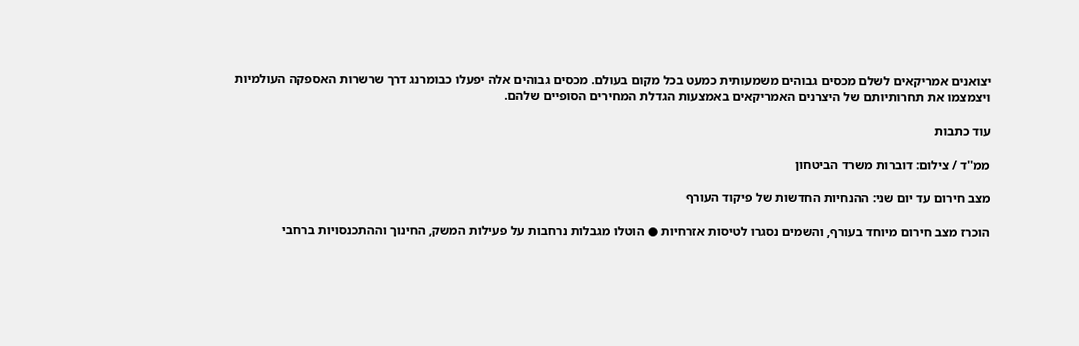יצואנים אמריקאים לשלם מכסים גבוהים משמעותית כמעט בכל מקום בעולם. מכסים גבוהים אלה יפעלו כבומרנג דרך שרשרות האספקה העולמיות ויצמצמו את תחרותיותם של היצרנים האמריקאים באמצעות הגדלת המחירים הסופיים שלהם.

עוד כתבות

ממ''ד / צילום: דוברות משרד הביטחון

מצב חירום עד יום שני: ההנחיות החדשות של פיקוד העורף

הוכרז מצב חירום מיוחד בעורף, והשמים נסגרו לטיסות אזרחיות ● הוטלו מגבלות נרחבות על פעילות המשק, החינוך וההתכנסויות ברחבי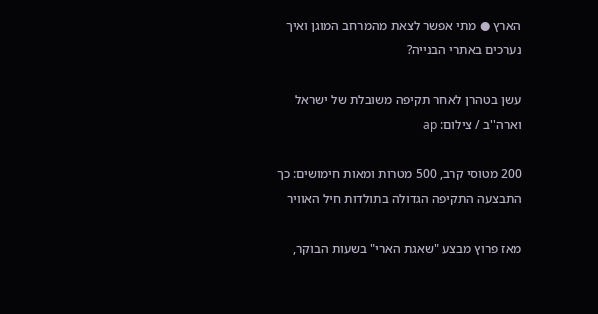הארץ ● מתי אפשר לצאת מהמרחב המוגן ואיך נערכים באתרי הבנייה?

עשן בטהרן לאחר תקיפה משובלת של ישראל וארה''ב / צילום: ap

200 מטוסי קרב, 500 מטרות ומאות חימושים: כך התבצעה התקיפה הגדולה בתולדות חיל האוויר

מאז פרוץ מבצע "שאגת הארי" בשעות הבוקר,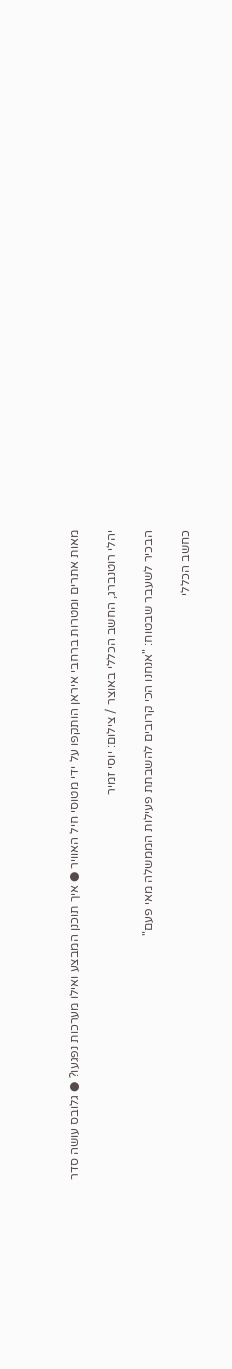מאות אתרים ומטרות ברחבי איראן הותקפו על ידי מטוסי חיל האוויר ● איך תוכנן המבצע ואילו מערכות נפגעו? ● גלובס עושה סדר

יהלי רוטנברג, החשב הכללי באוצר / צילום: יוסי זמיר

הבכיר לשעבר שבטוח: "אנחנו הכי קרובים להשבתת פעילות הממשלה מאי פעם"

כחשב הכללי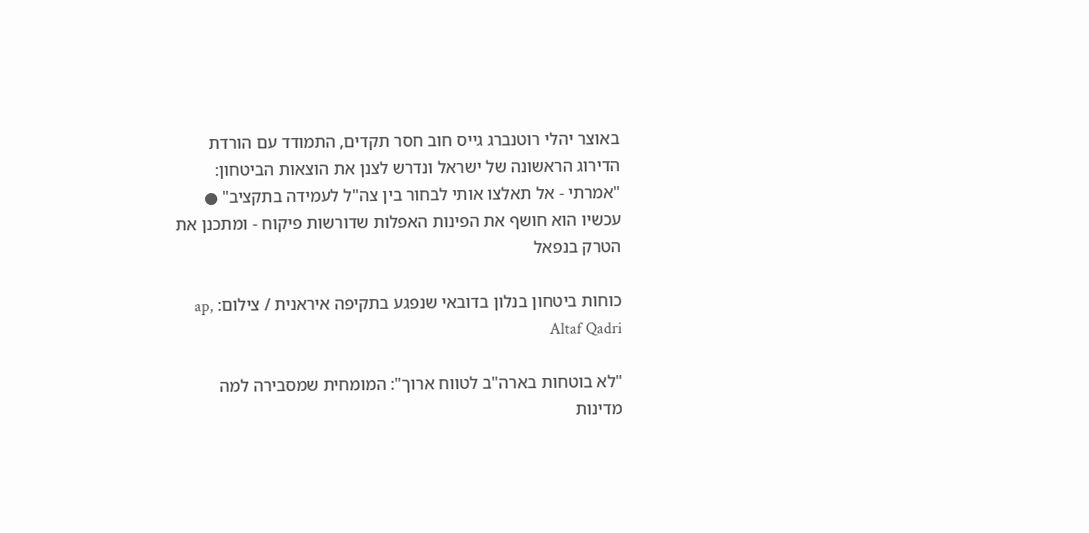באוצר יהלי רוטנברג גייס חוב חסר תקדים, התמודד עם הורדת הדירוג הראשונה של ישראל ונדרש לצנן את הוצאות הביטחון: "אמרתי - אל תאלצו אותי לבחור בין צה"ל לעמידה בתקציב" ● עכשיו הוא חושף את הפינות האפלות שדורשות פיקוח - ומתכנן את הטרק בנפאל

כוחות ביטחון בנלון בדובאי שנפגע בתקיפה איראנית / צילום: ap, Altaf Qadri

"לא בוטחות בארה"ב לטווח ארוך": המומחית שמסבירה למה מדינות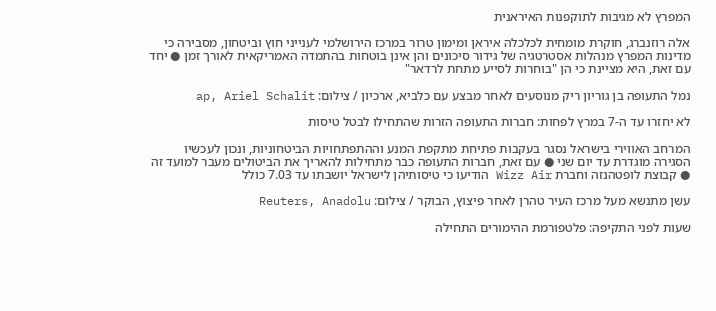המפרץ לא מגיבות לתוקפנות האיראנית

אלה רוזנברג, חוקרת מומחית לכלכלה איראן ומימון טרור במרכז הירושלמי לענייני חוץ וביטחון, מסבירה כי מדינות המפרץ מנהלות אסטרטגיה של גידור סיכונים והן אינן בוטחות בהתמדה האמריקאית לאורך זמן ● יחד עם זאת, היא מציינת כי הן "בוחרות לסייע מתחת לרדאר"

נמל התעופה בן גוריון ריק מנוסעים לאחר מבצע עם כלביא, ארכיון / צילום: ap, Ariel Schalit

לא יחזרו עד ה-7 במרץ לפחות: חברות התעופה הזרות שהתחילו לבטל טיסות

המרחב האווירי בישראל נסגר בעקבות פתיחת מתקפת המנע וההתפתחויות הביטחוניות, ונכון לעכשיו הסגירה מוגדרת עד יום שני ● עם זאת, חברות התעופה כבר מתחילות להאריך את הביטולים מעבר למועד זה ● קבוצת לופטהנזה וחברת Wizz Air הודיעו כי טיסותיהן לישראל יושבתו עד 7.03 כולל

עשן מתנשא מעל מרכז העיר טהרן לאחר פיצוץ, הבוקר / צילום: Reuters, Anadolu

שעות לפני התקיפה: פלטפורמת ההימורים התחילה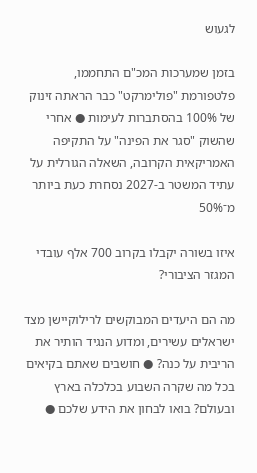לגעוש

בזמן שמערכות המכ"ם התחממו, פלטפורמת "פולימרקט" כבר הראתה זינוק של 100% בהסתברות לעימות ● אחרי שהשוק "סגר את הפינה" על התקיפה האמריקאית הקרובה, השאלה הגורלית על עתיד המשטר ב-2027 נסחרת כעת ביותר מ־50%

איזו בשורה יקבלו בקרוב 700 אלף עובדי המגזר הציבורי?

מה הם היעדים המבוקשים לרילוקיישן מצד ישראלים עשירים, ומדוע הנגיד הותיר את הריבית על כנה? ● חושבים שאתם בקיאים בכל מה שקרה השבוע בכלכלה בארץ ובעולם? בואו לבחון את הידע שלכם ●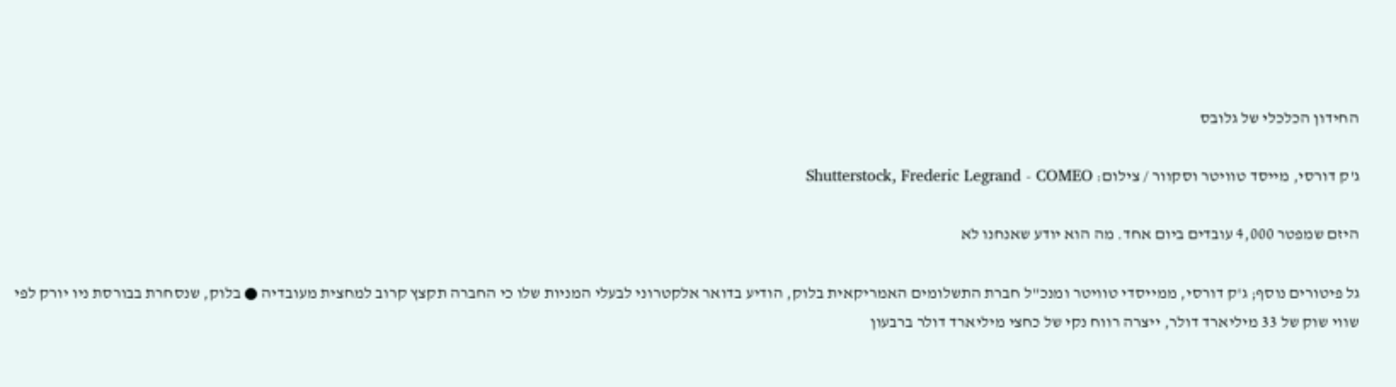החידון הכלכלי של גלובס

ג'ק דורסי, מייסד טוויטר וסקוור / צילום: Shutterstock, Frederic Legrand - COMEO

היזם שמפטר 4,000 עובדים ביום אחד. מה הוא יודע שאנחנו לא

גל פיטורים נוסף; ג'ק דורסי, ממייסדי טוויטר ומנכ"ל חברת התשלומים האמריקאית בלוק, הודיע בדואר אלקטרוני לבעלי המניות שלו כי החברה תקצץ קרוב למחצית מעובדיה ● בלוק, שנסחרת בבורסת ניו יורק לפי שווי שוק של 33 מיליארד דולר, ייצרה רווח נקי של כחצי מיליארד דולר ברבעון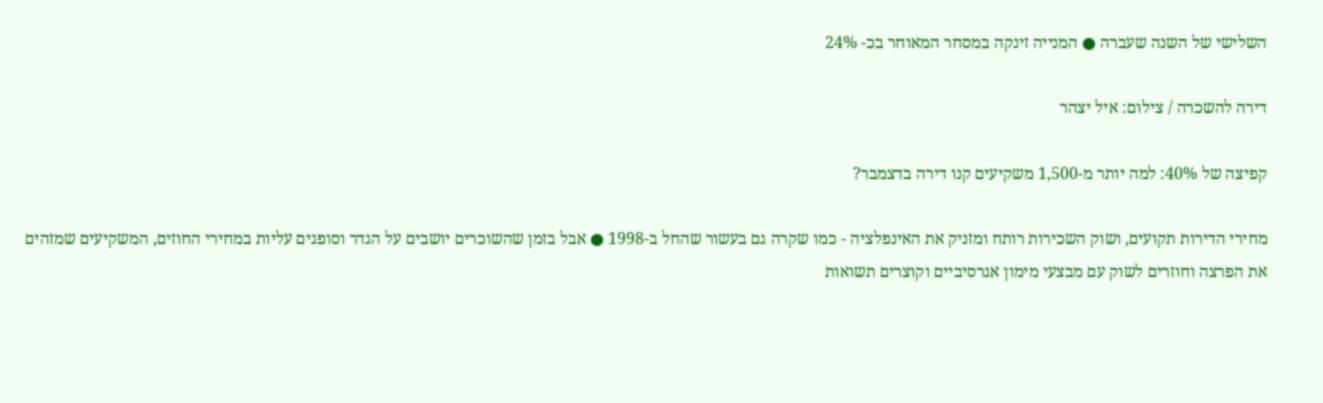השלישי של השנה שעברה ● המנייה זינקה במסחר המאוחר בכ- 24%

דירה להשכרה / צילום: איל יצהר

קפיצה של 40%: למה יותר מ-1,500 משקיעים קנו דירה בדצמבר?

מחירי הדירות תקועים, ושוק השכירות רותח ומזניק את האינפלציה - כמו שקרה גם בעשור שהחל ב-1998 ● אבל בזמן שהשוכרים יושבים על הגדר וסופגים עליות במחירי החוזים, המשקיעים שמזהים את הפרצה וחוזרים לשוק עם מבצעי מימון אגרסיביים וקוצרים תשואות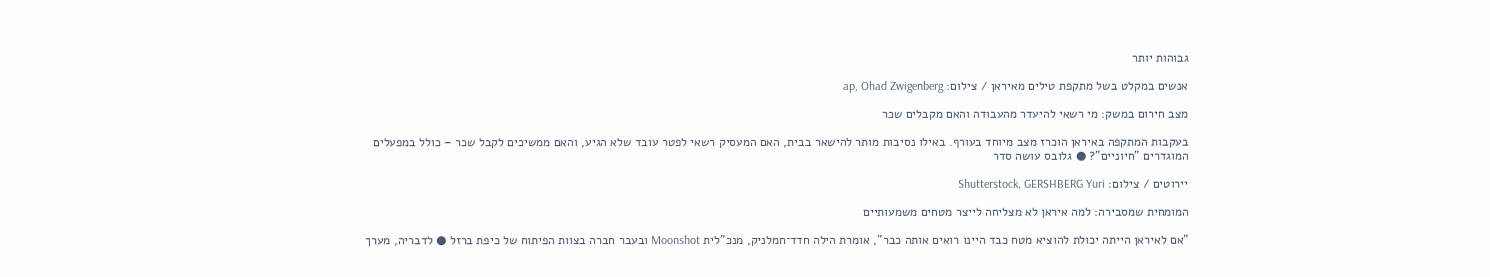גבוהות יותר

אנשים במקלט בשל מתקפת טילים מאיראן / צילום: ap, Ohad Zwigenberg

מצב חירום במשק: מי רשאי להיעדר מהעבודה והאם מקבלים שכר

בעקבות המתקפה באיראן הוכרז מצב מיוחד בעורף. באילו נסיבות מותר להישאר בבית, האם המעסיק רשאי לפטר עובד שלא הגיע, והאם ממשיכים לקבל שכר – כולל במפעלים המוגדרים "חיוניים"? ● גלובס עושה סדר

יירוטים / צילום: Shutterstock, GERSHBERG Yuri

המומחית שמסבירה: למה איראן לא מצליחה לייצר מטחים משמעותיים

"אם לאיראן הייתה יכולת להוציא מטח כבד היינו רואים אותה כבר", אומרת הילה חדד־חמלניק, מנכ"לית Moonshot ובעבר חברה בצוות הפיתוח של כיפת ברזל ● לדבריה, מערך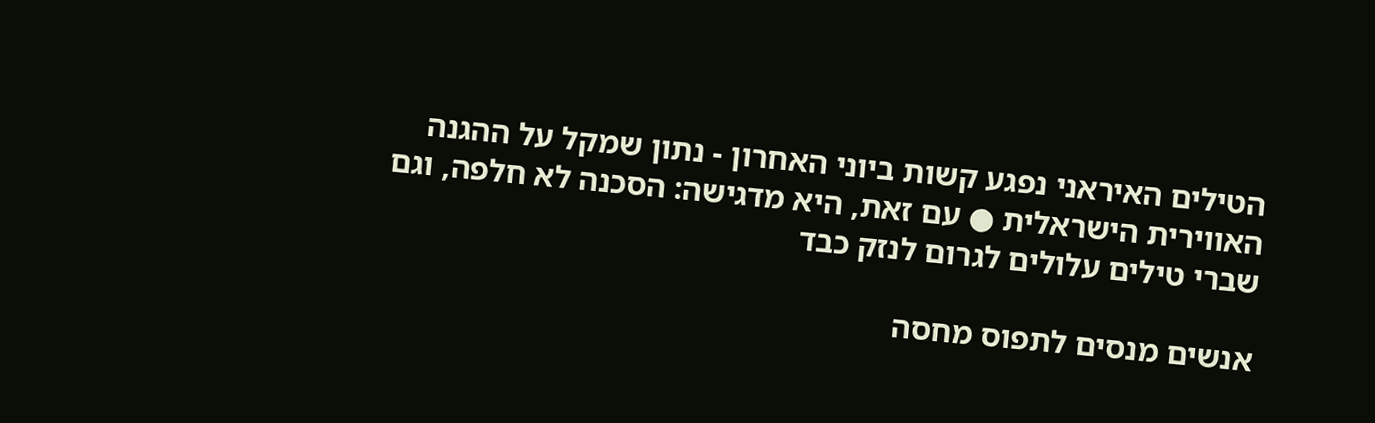הטילים האיראני נפגע קשות ביוני האחרון - נתון שמקל על ההגנה האווירית הישראלית ● עם זאת, היא מדגישה: הסכנה לא חלפה, וגם שברי טילים עלולים לגרום לנזק כבד

אנשים מנסים לתפוס מחסה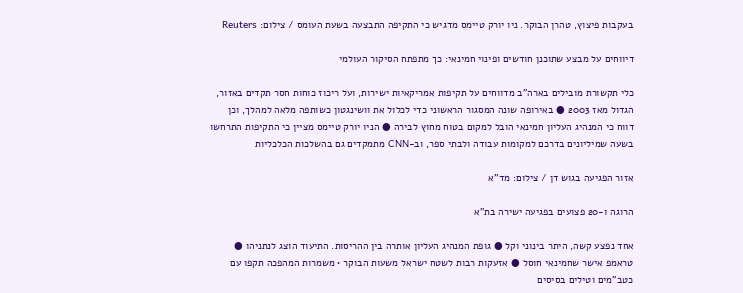בעקבות פיצוץ, טהרן הבוקר. ניו יורק טיימס מדגיש כי התקיפה התבצעה בשעת העומס / צילום: Reuters

דיווחים על מבצע שתוכנן חודשים ופינוי חמינאי: כך מתפתח הסיקור העולמי

כלי תקשורת מובילים בארה"ב מדווחים על תקיפות אמריקאיות ישירות, ועל ריכוז כוחות חסר תקדים באזור, הגדול מאז 2003 ● באירופה שונה המסגור הראשוני כדי לכלול את וושינגטון כשותפה מלאה למהלך, וכן דווח כי המנהיג העליון חמינאי הובל למקום בטוח מחוץ לבירה ● הניו יורק טיימס מציין כי התקיפות התרחשו בשעה שמיליונים בדרכם למקומות עבודה ולבתי ספר, וב-CNN מתמקדים גם בהשלכות הכלכליות

אזור הפגיעה בגוש דן / צילום: מד''א

הרוגה ו-20 פצועים בפגיעה ישירה בת"א

אחד נפצע קשה, היתר בינוני וקל ● גופת המנהיג העליון אותרה בין ההריסות. התיעוד הוצג לנתניהו ● טראמפ אישר שחמינאי חוסל ● אזעקות רבות לשטח ישראל משעות הבוקר • משמרות המהפכה תקפו עם כטב"מים וטילים בסיסים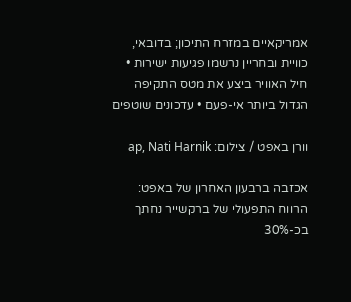אמריקאיים במזרח התיכון; בדובאי, כוויית ובחריין נרשמו פגיעות ישירות • חיל האוויר ביצע את מטס התקיפה הגדול ביותר אי-פעם • עדכונים שוטפים

וורן באפט / צילום: ap, Nati Harnik

אכזבה ברבעון האחרון של באפט: הרווח התפעולי של ברקשייר נחתך בכ-30%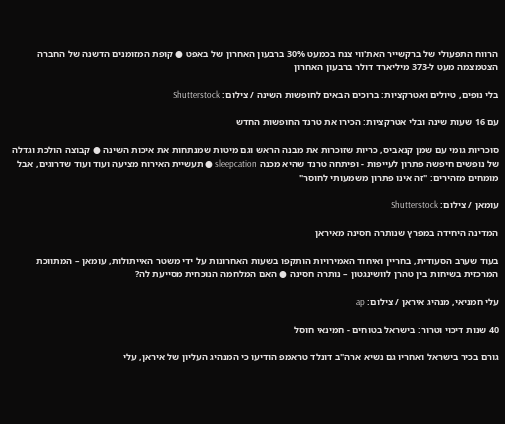הרווח התפעולי של ברקשייר האת'ווי צנח בכמעט 30% ברבעון האחרון של באפט ● קופת המזומנים הדשנה של החברה הצטמצמה מעט ל-373 מיליארד דולר ברבעון האחרון

בלי נופים, טיולים ואטרקציות: ברוכים הבאים לחופשות השינה / צילום: Shutterstock

עם 16 שעות שינה ובלי אטרקציות: הכירו את טרנד החופשות החדש

סוכריות גומי עם שמן קנאביס, כריות שזוכרות את מבנה הראש וגם מיטות שמנתחות את איכות השינה ● קבוצה הולכת וגדלה של נופשים חיפשה פתרון לעייפות - ופיתחה טרנד שהיא מכנה sleepcation ● תעשיית האירוח מציעה ועוד ועוד שדרוגים, אבל מומחים מזהירים: "זה אינו פתרון משמעותי לחוסר"

עומאן / צילום: Shutterstock

המדינה היחידה במפרץ שנותרה חסינה מאיראן

בעוד שערב הסעודית, בחריין ואיחוד האמירויות הותקפו בשעות האחרונות על ידי משטר האייתולות, עומאן – המתווכת המרכזית בשיחות בין טהרן לוושינגטון – נותרה חסינה ● האם המלחמה הנוכחית מסייעת לה?

עלי חמניאי, מנהיג איראן / צילום: ap

40 שנות דיכוי וטרור: בישראל בטוחים - חמינאי חוסל

גורם בכיר בישראל ואחריו גם נשיא ארה"ב דונלד טראמפ הודיעו כי המנהיג העליון של איראן, עלי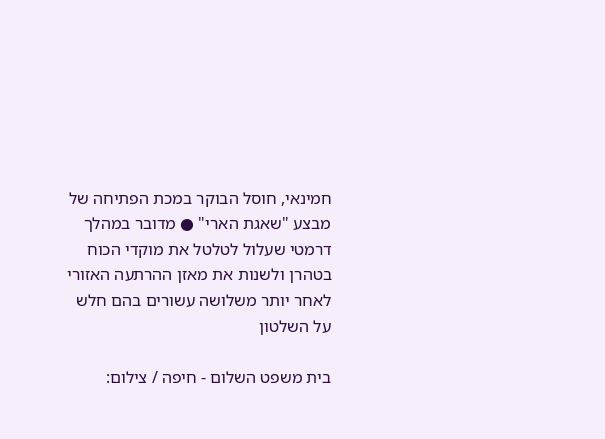חמינאי, חוסל הבוקר במכת הפתיחה של מבצע "שאגת הארי" ● מדובר במהלך דרמטי שעלול לטלטל את מוקדי הכוח בטהרן ולשנות את מאזן ההרתעה האזורי לאחר יותר משלושה עשורים בהם חלש על השלטון

בית משפט השלום - חיפה / צילום: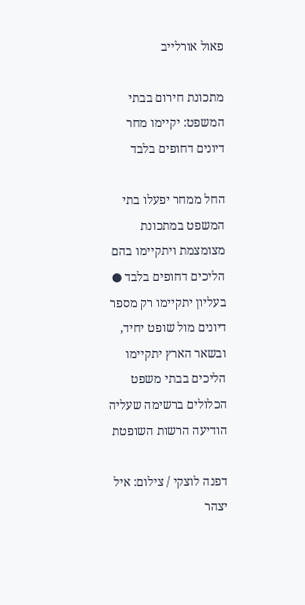פאול אורלייב

מתכונת חירום בבתי המשפט: יקיימו מחר דיונים דחופים בלבד

החל ממחר יפעלו בתי המשפט במתכונת מצומצמת ויתקיימו בהם הליכים דחופים בלבד ● בעליון יתקיימו רק מספר דיונים מול שופט יחיד, ובשאר הארץ יתקיימו הליכים בבתי משפט הכלולים ברשימה שעליה הודיעה הרשות השופטת

דפנה לוצקי / צילום: איל יצהר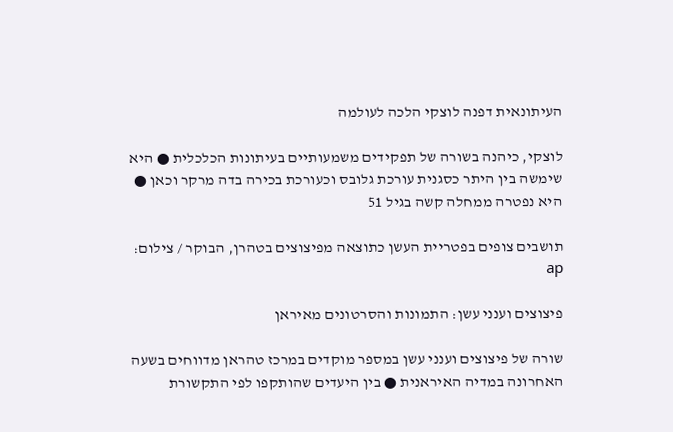העיתונאית דפנה לוצקי הלכה לעולמה

לוצקי, כיהנה בשורה של תפקידים משמעותיים בעיתונות הכלכלית ● היא שימשה בין היתר כסגנית עורכת גלובס וכעורכת בכירה בדה מרקר וכאן ● היא נפטרה ממחלה קשה בגיל 51

תושבים צופים בפטריית העשן כתוצאה מפיצוצים בטהרן, הבוקר / צילום: ap

פיצוצים וענני עשן: התמונות והסרטונים מאיראן

שורה של פיצוצים וענני עשן במספר מוקדים במרכז טהראן מדווחים בשעה האחרונה במדיה האיראנית ● בין היעדים שהותקפו לפי התקשורת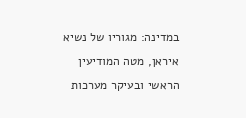במדינה: מגוריו של נשיא איראן, מטה המודיעין הראשי ובעיקר מערכות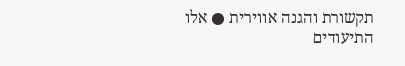תקשורת והגנה אווירית ● אלו התיעודים